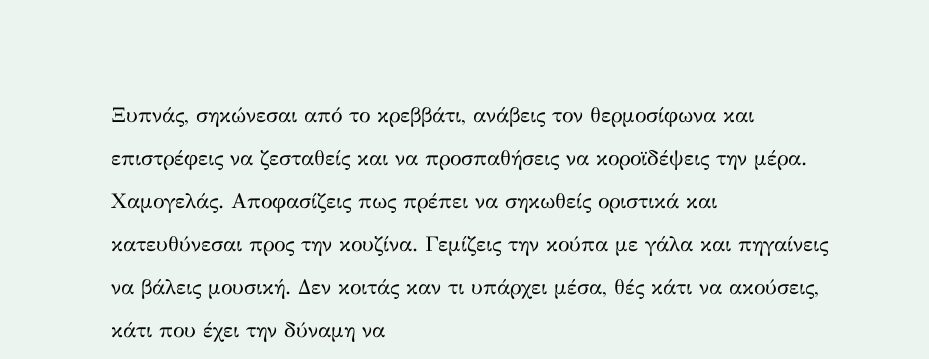Ξυπνάς, σηκώνεσαι από το κρεββάτι, ανάβεις τον θερμοσίφωνα και επιστρέφεις να ζεσταθείς και να προσπαθήσεις να κοροϊδέψεις την μέρα. Χαμογελάς. Αποφασίζεις πως πρέπει να σηκωθείς οριστικά και κατευθύνεσαι προς την κουζίνα. Γεμίζεις την κούπα με γάλα και πηγαίνεις να βάλεις μουσική. Δεν κοιτάς καν τι υπάρχει μέσα, θές κάτι να ακούσεις, κάτι που έχει την δύναμη να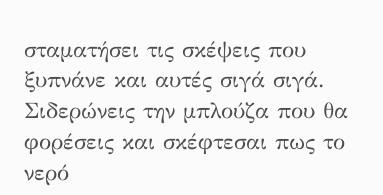σταματήσει τις σκέψεις που ξυπνάνε και αυτές σιγά σιγά. Σιδερώνεις την μπλούζα που θα φορέσεις και σκέφτεσαι πως το νερό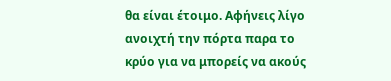θα είναι έτοιμο. Αφήνεις λίγο ανοιχτή την πόρτα παρα το κρύο για να μπορείς να ακούς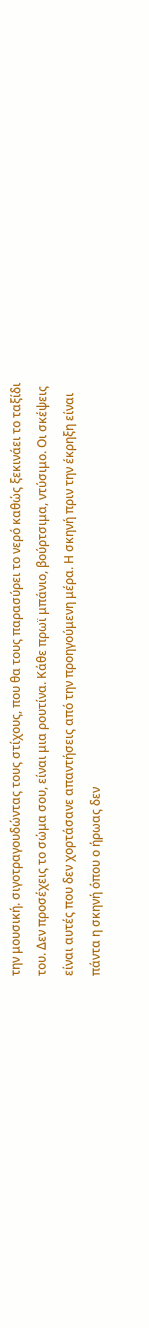την μουσική. σιγοτραγουδώντας τους στίχους, που θα τους παρασύρει το νερό καθώς ξεκινάει το ταξίδι του. Δεν προσέχεις το σώμα σου, είναι μια ρουτίνα. Κάθε πρωϊ μπάνιο, βούρτσιμα, ντύσιμο. Οι σκέψεις είναι αυτές που δεν χορτάσανε απαντήσεις από την προηγούμενη μέρα. Η σκηνή πριν την έκρηξη είναι πάντα η σκηνή όπου ο ήρωας δεν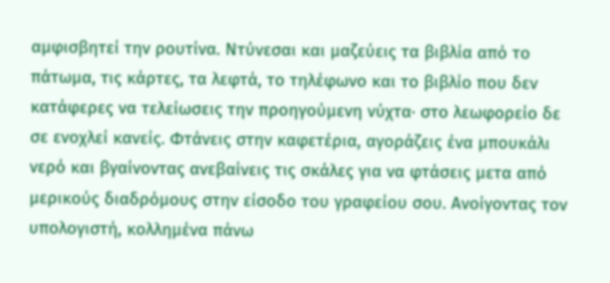αμφισβητεί την ρουτίνα. Ντύνεσαι και μαζεύεις τα βιβλία από το πάτωμα, τις κάρτες, τα λεφτά, το τηλέφωνο και το βιβλίο που δεν κατάφερες να τελείωσεις την προηγούμενη νύχτα· στο λεωφορείο δε σε ενοχλεί κανείς. Φτάνεις στην καφετέρια, αγοράζεις ένα μπουκάλι νερό και βγαίνοντας ανεβαίνεις τις σκάλες για να φτάσεις μετα από μερικούς διαδρόμους στην είσοδο του γραφείου σου. Ανοίγοντας τον υπολογιστή, κολλημένα πάνω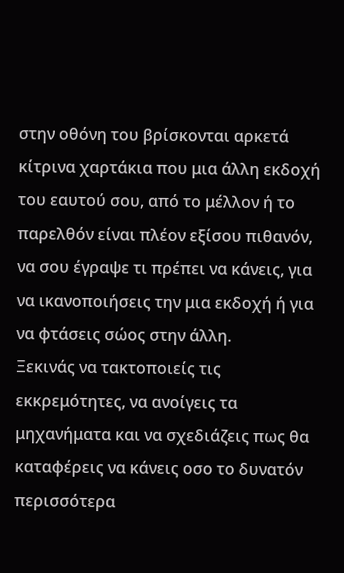στην οθόνη του βρίσκονται αρκετά κίτρινα χαρτάκια που μια άλλη εκδοχή του εαυτού σου, από το μέλλον ή το παρελθόν είναι πλέον εξίσου πιθανόν, να σου έγραψε τι πρέπει να κάνεις, για να ικανοποιήσεις την μια εκδοχή ή για να φτάσεις σώος στην άλλη.
Ξεκινάς να τακτοποιείς τις εκκρεμότητες, να ανοίγεις τα μηχανήματα και να σχεδιάζεις πως θα καταφέρεις να κάνεις οσο το δυνατόν περισσότερα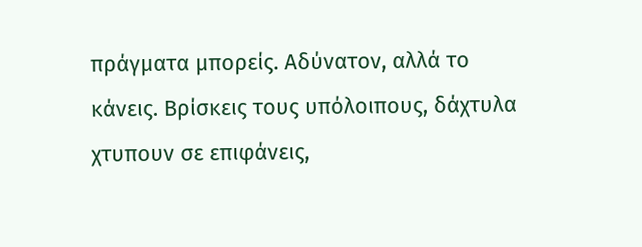πράγματα μπορείς. Αδύνατον, αλλά το κάνεις. Βρίσκεις τους υπόλοιπους, δάχτυλα χτυπουν σε επιφάνεις,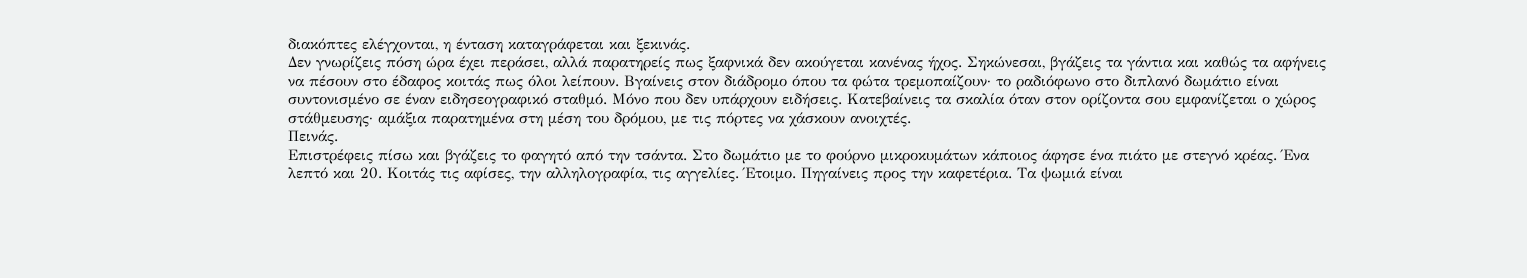διακόπτες ελέγχονται, η ένταση καταγράφεται και ξεκινάς.
Δεν γνωρίζεις πόση ώρα έχει περάσει, αλλά παρατηρείς πως ξαφνικά δεν ακούγεται κανένας ήχος. Σηκώνεσαι, βγάζεις τα γάντια και καθώς τα αφήνεις να πέσουν στο έδαφος κοιτάς πως όλοι λείπουν. Βγαίνεις στον διάδρομο όπου τα φώτα τρεμοπαίζουν· το ραδιόφωνο στο διπλανό δωμάτιο είναι συντονισμένο σε έναν ειδησεογραφικό σταθμό. Μόνο που δεν υπάρχουν ειδήσεις. Κατεβαίνεις τα σκαλία όταν στον ορίζοντα σου εμφανίζεται ο χώρος στάθμευσης· αμάξια παρατημένα στη μέση του δρόμου, με τις πόρτες να χάσκουν ανοιχτές.
Πεινάς.
Επιστρέφεις πίσω και βγάζεις το φαγητό από την τσάντα. Στο δωμάτιο με το φούρνο μικροκυμάτων κάποιος άφησε ένα πιάτο με στεγνό κρέας. Ένα λεπτό και 20. Κοιτάς τις αφίσες, την αλληλογραφία, τις αγγελίες. Έτοιμο. Πηγαίνεις προς την καφετέρια. Τα ψωμιά είναι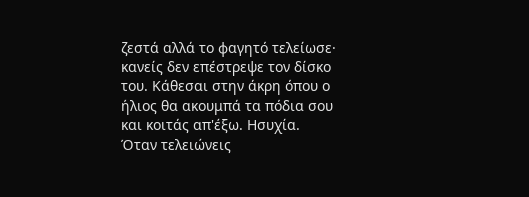ζεστά αλλά το φαγητό τελείωσε· κανείς δεν επέστρεψε τον δίσκο του. Κάθεσαι στην άκρη όπου ο ήλιος θα ακουμπά τα πόδια σου και κοιτάς απ'έξω. Ησυχία.
Όταν τελειώνεις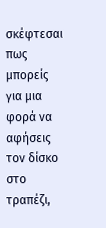σκέφτεσαι πως μπορείς για μια φορά να αφήσεις τον δίσκο στο τραπέζι,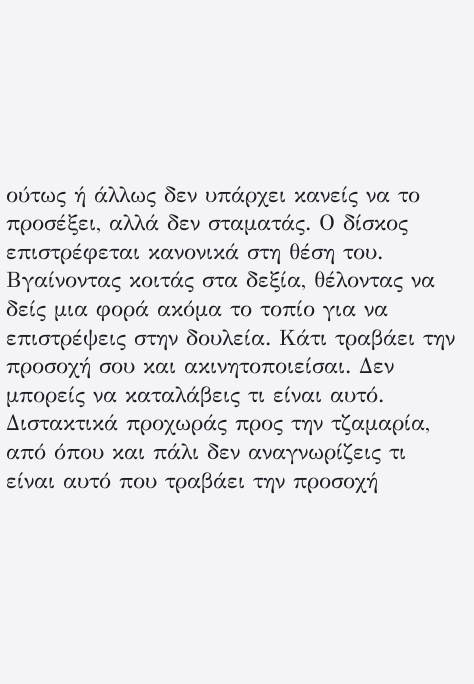ούτως ή άλλως δεν υπάρχει κανείς να το προσέξει, αλλά δεν σταματάς. Ο δίσκος επιστρέφεται κανονικά στη θέση του.
Βγαίνοντας κοιτάς στα δεξία, θέλοντας να δείς μια φορά ακόμα το τοπίο για να επιστρέψεις στην δουλεία. Κάτι τραβάει την προσοχή σου και ακινητοποιείσαι. Δεν μπορείς να καταλάβεις τι είναι αυτό. Διστακτικά προχωράς προς την τζαμαρία, από όπου και πάλι δεν αναγνωρίζεις τι είναι αυτό που τραβάει την προσοχή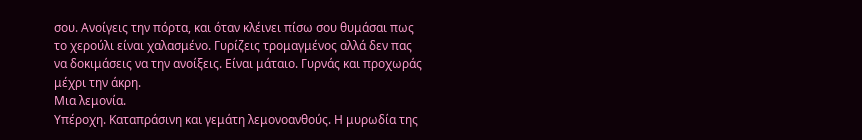σου. Ανοίγεις την πόρτα, και όταν κλέινει πίσω σου θυμάσαι πως το χερούλι είναι χαλασμένο. Γυρίζεις τρομαγμένος αλλά δεν πας να δοκιμάσεις να την ανοίξεις. Είναι μάταιο. Γυρνάς και προχωράς μέχρι την άκρη.
Μια λεμονία.
Υπέροχη. Καταπράσινη και γεμάτη λεμονοανθούς. Η μυρωδία της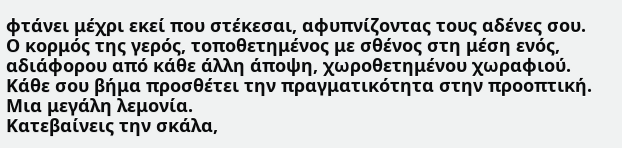φτάνει μέχρι εκεί που στέκεσαι, αφυπνίζοντας τους αδένες σου. Ο κορμός της γερός, τοποθετημένος με σθένος στη μέση ενός, αδιάφορου από κάθε άλλη άποψη, χωροθετημένου χωραφιού. Κάθε σου βήμα προσθέτει την πραγματικότητα στην προοπτική. Μια μεγάλη λεμονία.
Κατεβαίνεις την σκάλα,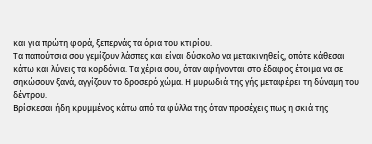και για πρώτη φορά, ξεπερνάς τα όρια του κτιρίου.
Τα παπούτσια σου γεμίζουν λάσπες και είναι δύσκολο να μετακινηθείς, οπότε κάθεσαι κάτω και λύνεις τα κορδόνια. Τα χέρια σου, όταν αφήνονται στο έδαφος έτοιμα να σε σηκώσουν ξανά, αγγίζουν το δροσερό χώμα. Η μυρωδιά της γής μεταφέρει τη δύναμη του δέντρου.
Βρίσκεσαι ήδη κρυμμένος κάτω από τα φύλλα της όταν προσέχεις πως η σκιά της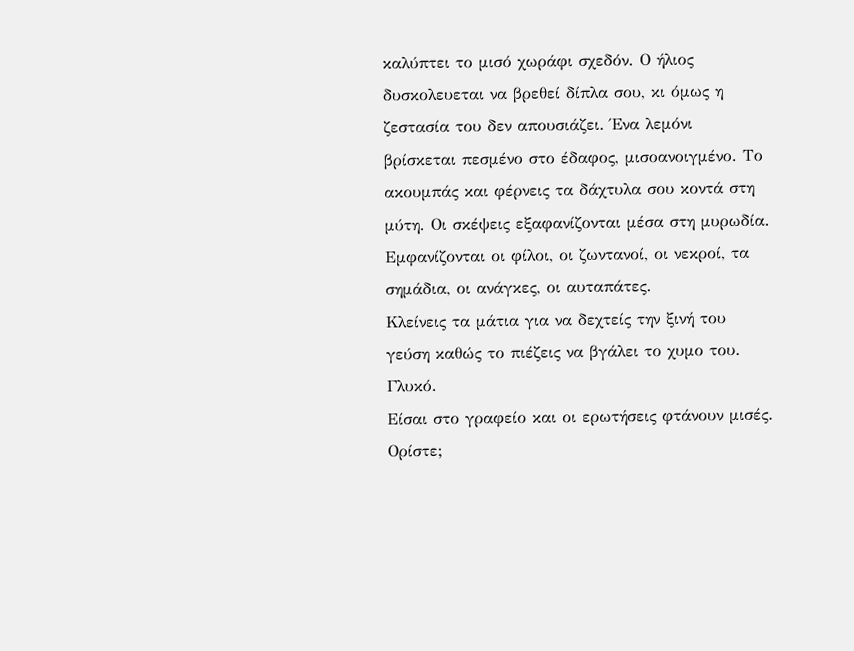καλύπτει το μισό χωράφι σχεδόν. Ο ήλιος δυσκολευεται να βρεθεί δίπλα σου, κι όμως η ζεστασία του δεν απουσιάζει. Ένα λεμόνι βρίσκεται πεσμένο στο έδαφος, μισοανοιγμένο. Το ακουμπάς και φέρνεις τα δάχτυλα σου κοντά στη μύτη. Οι σκέψεις εξαφανίζονται μέσα στη μυρωδία. Εμφανίζονται οι φίλοι, οι ζωντανοί, οι νεκροί, τα σημάδια, οι ανάγκες, οι αυταπάτες.
Κλείνεις τα μάτια για να δεχτείς την ξινή του γεύση καθώς το πιέζεις να βγάλει το χυμο του.
Γλυκό.
Είσαι στο γραφείο και οι ερωτήσεις φτάνουν μισές. Ορίστε;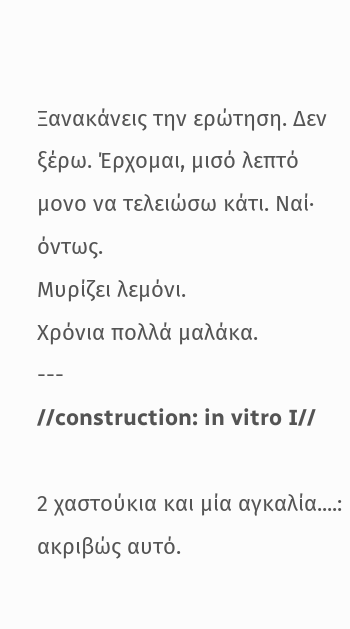Ξανακάνεις την ερώτηση. Δεν ξέρω. Έρχομαι, μισό λεπτό μονο να τελειώσω κάτι. Ναί· όντως.
Μυρίζει λεμόνι.
Χρόνια πολλά μαλάκα.
---
//construction: in vitro I//

2 χαστούκια και μία αγκαλία....:
ακριβώς αυτό.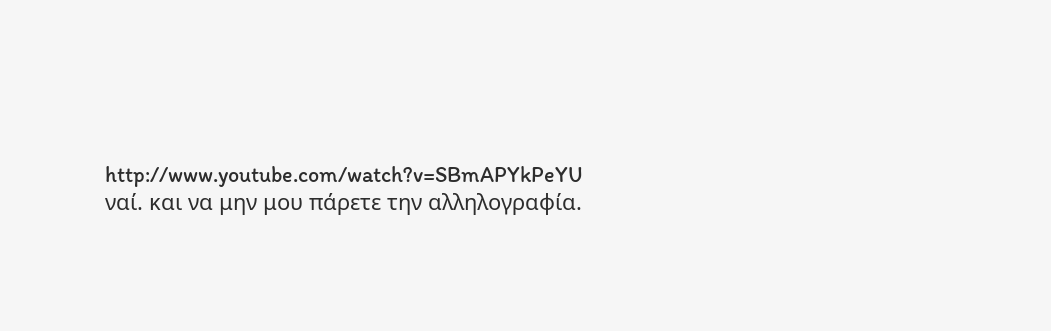http://www.youtube.com/watch?v=SBmAPYkPeYU
ναί. και να μην μου πάρετε την αλληλογραφία.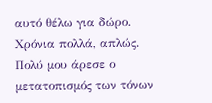αυτό θέλω για δώρο.
Χρόνια πολλά, απλώς.
Πολύ μου άρεσε ο μετατοπισμός των τόνων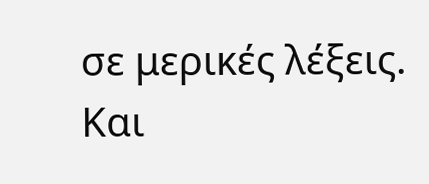σε μερικές λέξεις. Και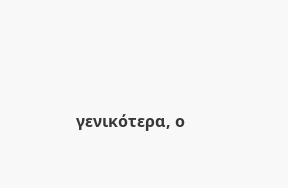γενικότερα, ο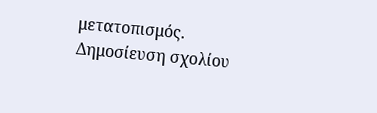μετατοπισμός.
Δημοσίευση σχολίου